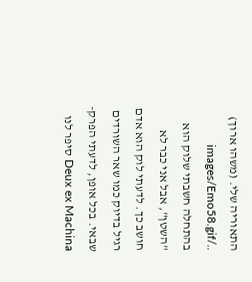התאוריה שלי. (משהו ארוך) ../images/Emo58.gif
בהתחלה חשבתי שלוק הוא "השטן", אבל אני כבר לא חושב כך. לדעתי לוק הוא אדם רגיל בדיוק כמו שאר השורדים שבאי. בכל אופן, לדעתי הפרק- Deux ex Machina סיפר לנו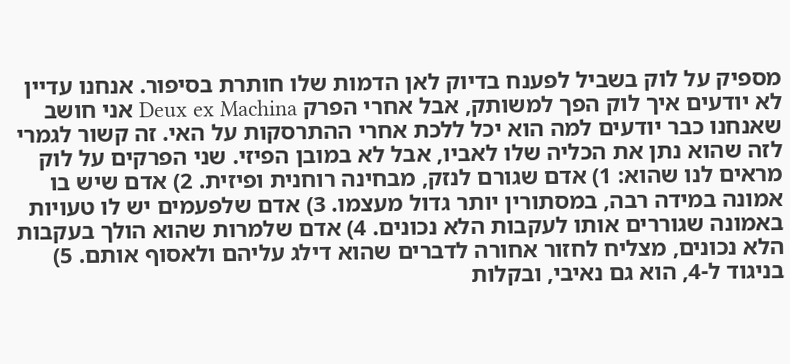מספיק על לוק בשביל לפענח בדיוק לאן הדמות שלו חותרת בסיפור. אנחנו עדיין לא יודעים איך לוק הפך למשותק, אבל אחרי הפרק Deux ex Machina אני חושב שאנחנו כבר יודעים למה הוא יכל ללכת אחרי ההתרסקות על האי. זה קשור לגמרי לזה שהוא נתן את הכליה שלו לאביו, אבל לא במובן הפיזי. שני הפרקים על לוק מראים לנו שהוא: 1) אדם שגורם לנזק, מבחינה רוחנית ופיזית. 2) אדם שיש בו אמונה במידה רבה, במסתורין יותר גדול מעצמו. 3) אדם שלפעמים יש לו טעויות באמונה שגוררים אותו לעקבות הלא נכונים. 4) אדם שלמרות שהוא הולך בעקבות הלא נכונים, מצליח לחזור אחורה לדברים שהוא דילג עליהם ולאסוף אותם. 5) בניגוד ל-4, הוא גם נאיבי, ובקלות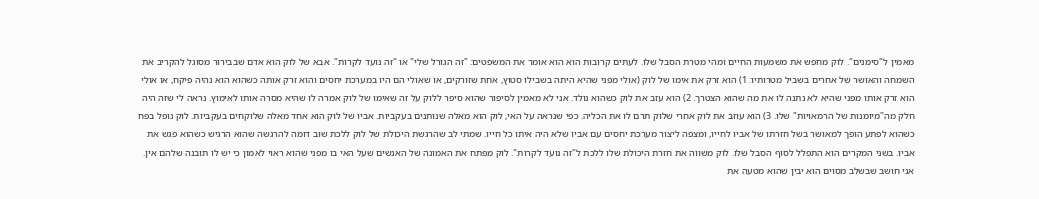מאמין ל"סימנים". לוק מחפש את משמעות החיים ומהי מטרת הסבל שלו. לעתים קרובות הוא הוא אומר את המשפטים: "זה הגורל שלי" או "זה נועד לקרות". אבא של לוק הוא אדם שבבירור מסוגל להקריב את השמחה והאושר של אחרים בשביל מטרותיו: 1) הוא זרק את אימו של לוק (אולי מפני שהיא היתה בשבילו סטוץ, אחת שזורקים, או שאולי הם היו במערכת יחסים והוא זרק אותה כשהוא הוא נהיה פיקח, או אולי הוא זרק אותו מפני שהיא לא נתנה לו את מה שהוא הצטרך. 2) הוא עזב את לוק כשהוא נולד. אני לא מאמין לסיפור שהוא סיפר ללוק על זה שאימו של לוק אמרה לו שהיא מסרה אותו לאימוץ. נראה לי שזה היה חלק מה"מיומנות של הרמאויות" שלו. 3) הוא עוזב את לוק אחרי שלוק תרם לו את הכליה. כפי שנראה על האי, לוק הוא מאלה שנותנים בעקביות. אביו של לוק הוא אחד מאלה שלוקחים בעקביות. לוק נופל בפח כשהוא לפתע הופך למאושר בשל חזרתו של אביו לחייו, ומצפה ליצור מערכת יחסים עם אביו שלא היה איתו כל חייו. שמתי לב שהרגשת היכולת של לוק ללכת שוב דומה להרגשה שהוא הרגיש כשהוא פגש את אביו. בשני המקרים הוא התפלל לסוף הסבל שלו. לוק משווה את חזרת היכולת שלו ללכת ל"זה נועד לקרות". לוק מפתח את האמונה של האנשים שעל האי בו מפני שהוא ראוי לאמון כי יש לו תובנה שלהם אין. אני חושב שבשלב מסוים הוא יבין שהוא מטעה את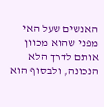האנשים שעל האי מפני שהוא מכוון אותם לדרך הלא הנכונה, ולבסוף הוא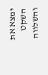ימצא את השקט והשלווה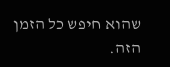שהוא חיפש כל הזמן הזה.